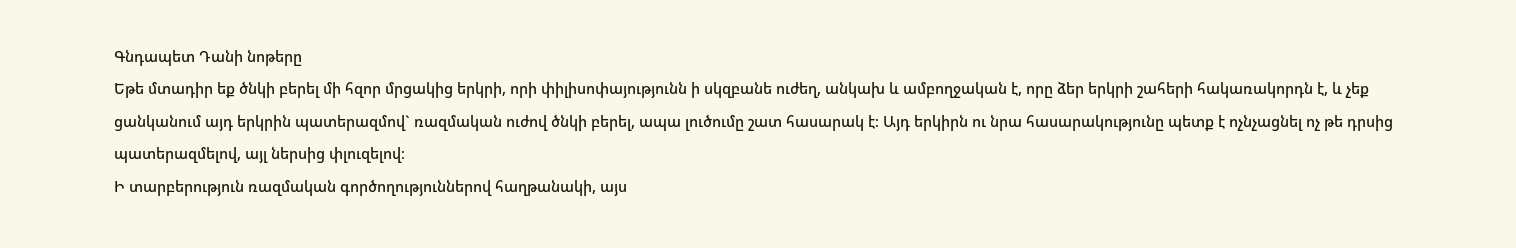Գնդապետ Դանի նոթերը
Եթե մտադիր եք ծնկի բերել մի հզոր մրցակից երկրի, որի փիլիսոփայությունն ի սկզբանե ուժեղ, անկախ և ամբողջական է, որը ձեր երկրի շահերի հակառակորդն է, և չեք ցանկանում այդ երկրին պատերազմով` ռազմական ուժով ծնկի բերել, ապա լուծումը շատ հասարակ է։ Այդ երկիրն ու նրա հասարակությունը պետք է ոչնչացնել ոչ թե դրսից պատերազմելով, այլ ներսից փլուզելով։
Ի տարբերություն ռազմական գործողություններով հաղթանակի, այս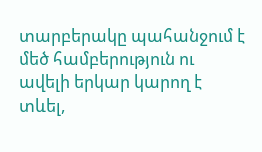տարբերակը պահանջում է մեծ համբերություն ու ավելի երկար կարող է տևել,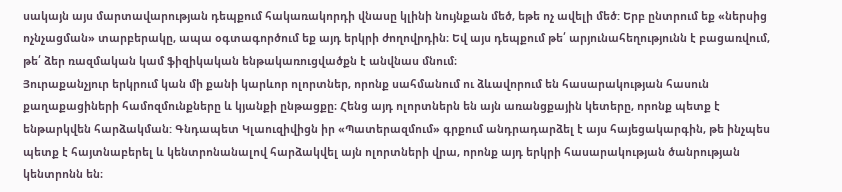սակայն այս մարտավարության դեպքում հակառակորդի վնասը կլինի նույնքան մեծ, եթե ոչ ավելի մեծ: Երբ ընտրում եք «ներսից ոչնչացման» տարբերակը, ապա օգտագործում եք այդ երկրի ժողովրդին։ Եվ այս դեպքում թե՛ արյունահեղությունն է բացառվում, թե՛ ձեր ռազմական կամ ֆիզիկական ենթակառուցվածքն է անվնաս մնում։
Յուրաքանչյուր երկրում կան մի քանի կարևոր ոլորտներ, որոնք սահմանում ու ձևավորում են հասարակության հասուն քաղաքացիների համոզմունքները և կյանքի ընթացքը։ Հենց այդ ոլորտներն են այն առանցքային կետերը, որոնք պետք է ենթարկվեն հարձակման: Գնդապետ Կլաուզիվիցն իր «Պատերազմում» գրքում անդրադարձել է այս հայեցակարգին, թե ինչպես պետք է հայտնաբերել և կենտրոնանալով հարձակվել այն ոլորտների վրա, որոնք այդ երկրի հասարակության ծանրության կենտրոնն են։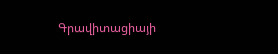Գրավիտացիայի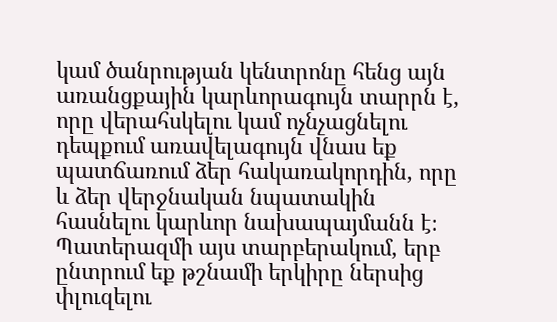կամ ծանրության կենտրոնը հենց այն առանցքային կարևորագույն տարրն է, որը վերահսկելու կամ ոչնչացնելու դեպքում առավելագույն վնաս եք պատճառում ձեր հակառակորդին, որը և ձեր վերջնական նպատակին հասնելու կարևոր նախապայմանն է։
Պատերազմի այս տարբերակում, երբ ընտրում եք թշնամի երկիրը ներսից փլուզելու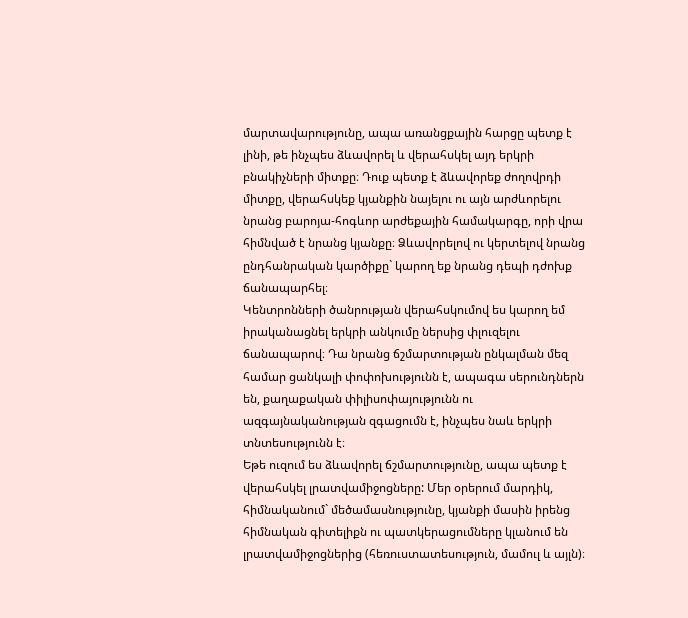մարտավարությունը, ապա առանցքային հարցը պետք է լինի, թե ինչպես ձևավորել և վերահսկել այդ երկրի բնակիչների միտքը։ Դուք պետք է ձևավորեք ժողովրդի միտքը, վերահսկեք կյանքին նայելու ու այն արժևորելու նրանց բարոյա-հոգևոր արժեքային համակարգը, որի վրա հիմնված է նրանց կյանքը։ Ձևավորելով ու կերտելով նրանց ընդհանրական կարծիքը` կարող եք նրանց դեպի դժոխք ճանապարհել։
Կենտրոնների ծանրության վերահսկումով ես կարող եմ իրականացնել երկրի անկումը ներսից փլուզելու ճանապարով։ Դա նրանց ճշմարտության ընկալման մեզ համար ցանկալի փոփոխությունն է, ապագա սերունդներն են, քաղաքական փիլիսոփայությունն ու ազգայնականության զգացումն է, ինչպես նաև երկրի տնտեսությունն է։
Եթե ուզում ես ձևավորել ճշմարտությունը, ապա պետք է վերահսկել լրատվամիջոցները: Մեր օրերում մարդիկ, հիմնականում` մեծամասնությունը, կյանքի մասին իրենց հիմնական գիտելիքն ու պատկերացումները կլանում են լրատվամիջոցներից (հեռուստատեսություն, մամուլ և այլն)։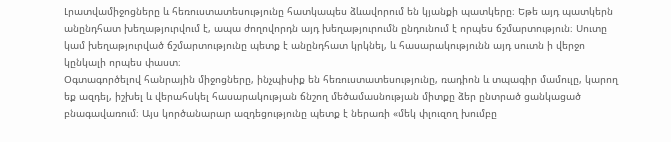Լրատվամիջոցները և հեռուստատեսությունը հատկապես ձևավորում են կյանքի պատկերը։ Եթե այդ պատկերն անընդհատ խեղաթյուրվում է, ապա ժողովորդն այդ խեղաթյուրումն ընդունում է որպես ճշմարտություն։ Սուտը կամ խեղաթյուրված ճշմարտությունը պետք է անընդհատ կրկնել, և հասարակությունն այդ սուտն ի վերջո կընկալի որպես փաստ։
Օգտագործելով հանրային միջոցները, ինչպիսիք են հեռուստատեսությունը, ռադիոն և տպագիր մամուլը, կարող եք ազդել, իշխել և վերահսկել հասարակության ճնշող մեծամասնության միտքը ձեր ընտրած ցանկացած բնագավառում։ Այս կործանարար ազդեցությունը պետք է ներառի «մեկ փլուզող խումբը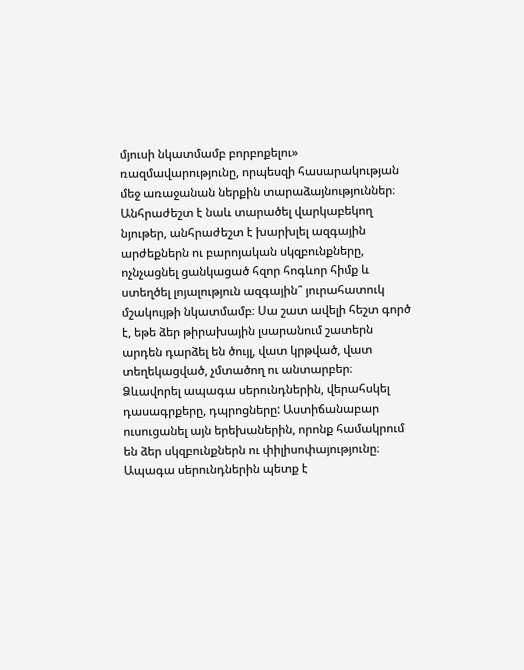մյուսի նկատմամբ բորբոքելու» ռազմավարությունը, որպեսզի հասարակության մեջ առաջանան ներքին տարաձայնություններ։ Անհրաժեշտ է նաև տարածել վարկաբեկող նյութեր, անհրաժեշտ է խարխլել ազգային արժեքներն ու բարոյական սկզբունքները, ոչնչացնել ցանկացած հզոր հոգևոր հիմք և ստեղծել լոյալություն ազգային՞ յուրահատուկ մշակույթի նկատմամբ։ Սա շատ ավելի հեշտ գործ է, եթե ձեր թիրախային լսարանում շատերն արդեն դարձել են ծույլ, վատ կրթված, վատ տեղեկացված, չմտածող ու անտարբեր։
Ձևավորել ապագա սերունդներին, վերահսկել դասագրքերը, դպրոցները: Աստիճանաբար ուսուցանել այն երեխաներին, որոնք համակրում են ձեր սկզբունքներն ու փիլիսոփայությունը։ Ապագա սերունդներին պետք է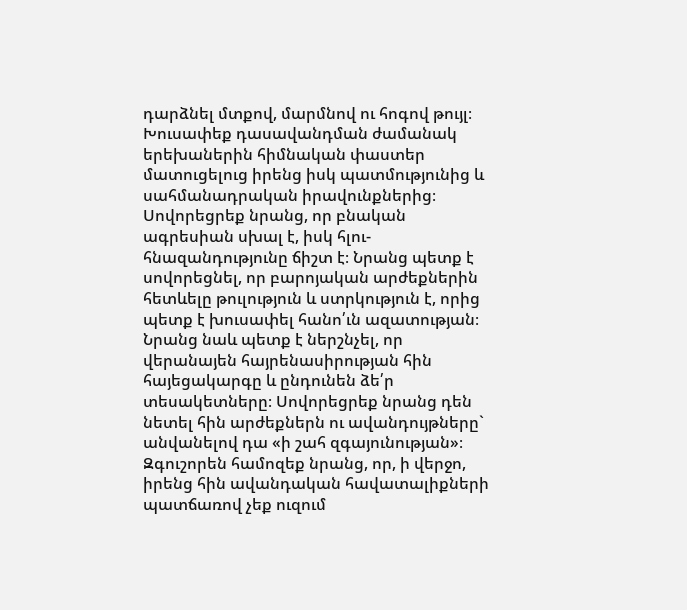դարձնել մտքով, մարմնով ու հոգով թույլ։ Խուսափեք դասավանդման ժամանակ երեխաներին հիմնական փաստեր մատուցելուց իրենց իսկ պատմությունից և սահմանադրական իրավունքներից։ Սովորեցրեք նրանց, որ բնական ագրեսիան սխալ է, իսկ հլու- հնազանդությունը ճիշտ է։ Նրանց պետք է սովորեցնել, որ բարոյական արժեքներին հետևելը թուլություն և ստրկություն է, որից պետք է խուսափել հանո՛ւն ազատության։ Նրանց նաև պետք է ներշնչել, որ վերանայեն հայրենասիրության հին հայեցակարգը և ընդունեն ձե՛ր տեսակետները։ Սովորեցրեք նրանց դեն նետել հին արժեքներն ու ավանդույթները` անվանելով դա «ի շահ զգայունության»։ Զգուշորեն համոզեք նրանց, որ, ի վերջո, իրենց հին ավանդական հավատալիքների պատճառով չեք ուզում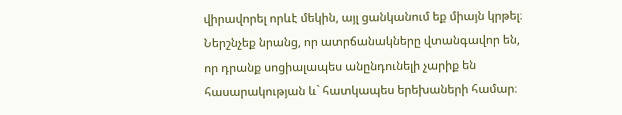վիրավորել որևէ մեկին, այլ ցանկանում եք միայն կրթել։ Ներշնչեք նրանց, որ ատրճանակները վտանգավոր են, որ դրանք սոցիալապես անընդունելի չարիք են հասարակության և` հատկապես երեխաների համար։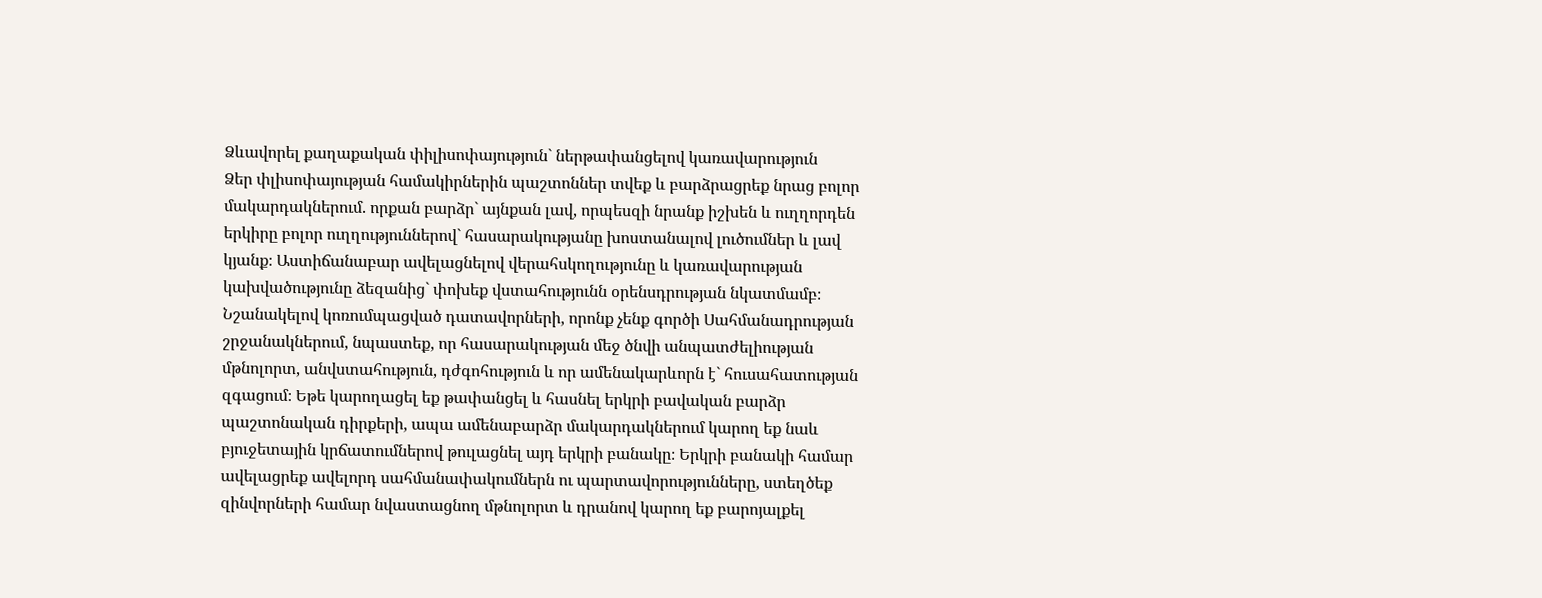Ձևավորել քաղաքական փիլիսոփայություն` ներթափանցելով կառավարություն
Ձեր փլիսոփայության համակիրներին պաշտոններ տվեք և բարձրացրեք նրաց բոլոր
մակարդակներում. որքան բարձր` այնքան լավ, որպեսզի նրանք իշխեն և ուղղորդեն երկիրը բոլոր ուղղություններով` հասարակությանը խոստանալով լուծումներ և լավ կյանք։ Աստիճանաբար ավելացնելով վերահսկողությունը և կառավարության կախվածությունը ձեզանից` փոխեք վստահությունն օրենսդրության նկատմամբ։ Նշանակելով կոռումպացված դատավորների, որոնք չենք գործի Սահմանադրության շրջանակներում, նպաստեք, որ հասարակության մեջ ծնվի անպատժելիության մթնոլորտ, անվստահություն, դժգոհություն և որ ամենակարևորն է` հուսահատության զգացում։ Եթե կարողացել եք թափանցել և հասնել երկրի բավական բարձր պաշտոնական դիրքերի, ապա ամենաբարձր մակարդակներում կարող եք նաև բյուջետային կրճատումներով թուլացնել այդ երկրի բանակը։ Երկրի բանակի համար ավելացրեք ավելորդ սահմանափակումներն ու պարտավորությունները, ստեղծեք զինվորների համար նվաստացնող մթնոլորտ և դրանով կարող եք բարոյալքել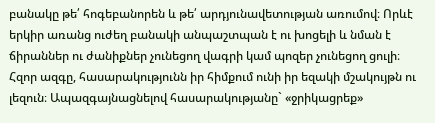բանակը թե՛ հոգեբանորեն և թե՛ արդյունավետության առումով։ Որևէ երկիր առանց ուժեղ բանակի անպաշտպան է ու խոցելի և նման է ճիրաններ ու ժանիքներ չունեցող վագրի կամ պոզեր չունեցող ցուլի։
Հզոր ազգը, հասարակությունն իր հիմքում ունի իր եզակի մշակույթն ու լեզուն։ Ապազգայնացնելով հասարակությանը` «ջրիկացրեք»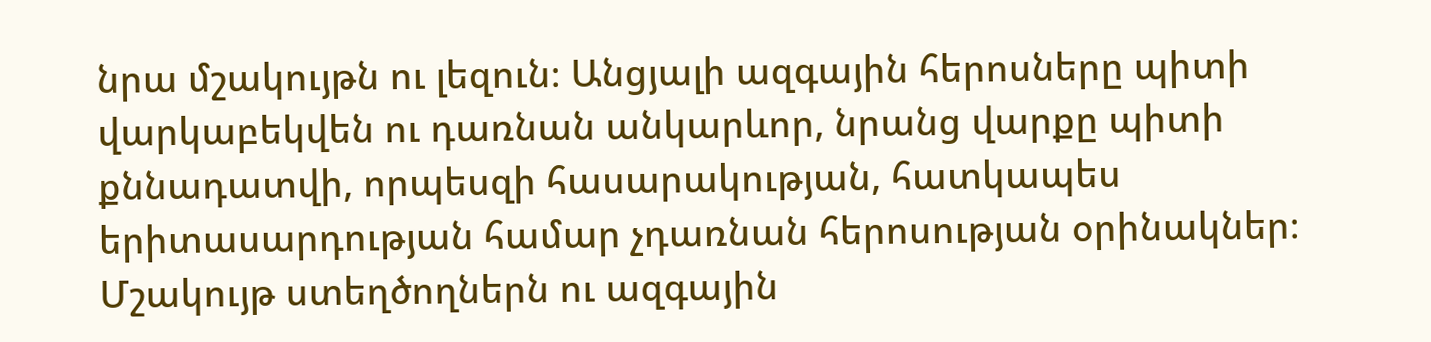նրա մշակույթն ու լեզուն։ Անցյալի ազգային հերոսները պիտի վարկաբեկվեն ու դառնան անկարևոր, նրանց վարքը պիտի քննադատվի, որպեսզի հասարակության, հատկապես երիտասարդության համար չդառնան հերոսության օրինակներ։
Մշակույթ ստեղծողներն ու ազգային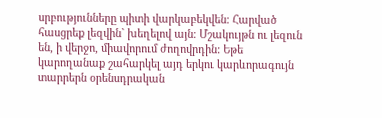սրբությունները պիտի վարկաբեկվեն։ Հարված հասցրեք լեզվին` խեղելով այն։ Մշակույթն ու լեզուն են, ի վերջո, միավորում ժողովրդին: Եթե կարողանաք շահարկել այդ երկու կարևորագույն տարրերն օրենսդրական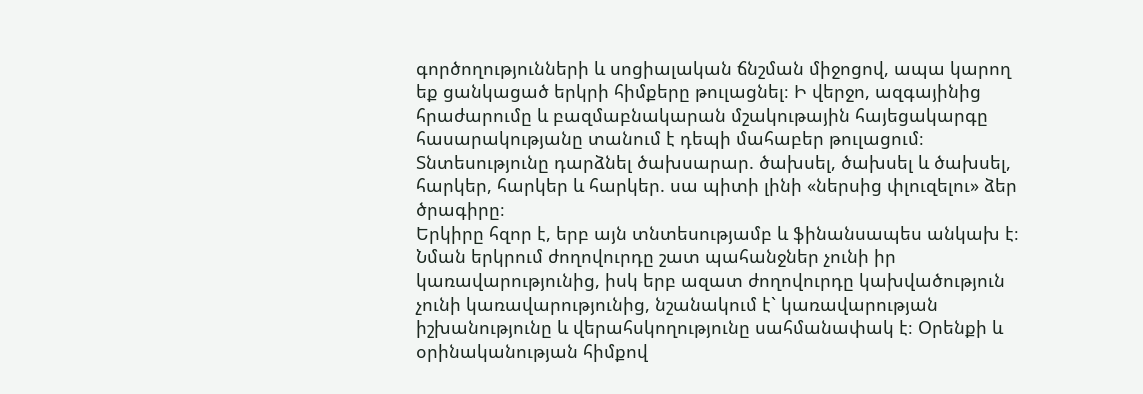գործողությունների և սոցիալական ճնշման միջոցով, ապա կարող եք ցանկացած երկրի հիմքերը թուլացնել։ Ի վերջո, ազգայինից հրաժարումը և բազմաբնակարան մշակութային հայեցակարգը հասարակությանը տանում է դեպի մահաբեր թուլացում։
Տնտեսությունը դարձնել ծախսարար. ծախսել, ծախսել և ծախսել, հարկեր, հարկեր և հարկեր. սա պիտի լինի «ներսից փլուզելու» ձեր ծրագիրը։
Երկիրը հզոր է, երբ այն տնտեսությամբ և ֆինանսապես անկախ է։ Նման երկրում ժողովուրդը շատ պահանջներ չունի իր կառավարությունից, իսկ երբ ազատ ժողովուրդը կախվածություն չունի կառավարությունից, նշանակում է` կառավարության իշխանությունը և վերահսկողությունը սահմանափակ է։ Օրենքի և օրինականության հիմքով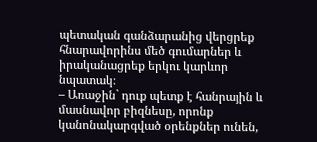պետական գանձարանից վերցրեք հնարավորինս մեծ գումարներ և իրականացրեք երկու կարևոր նպատակ։
– Առաջին` դուք պետք է հանրային և մասնավոր բիզնեսը, որոնք կանոնակարգված օրենքներ ունեն,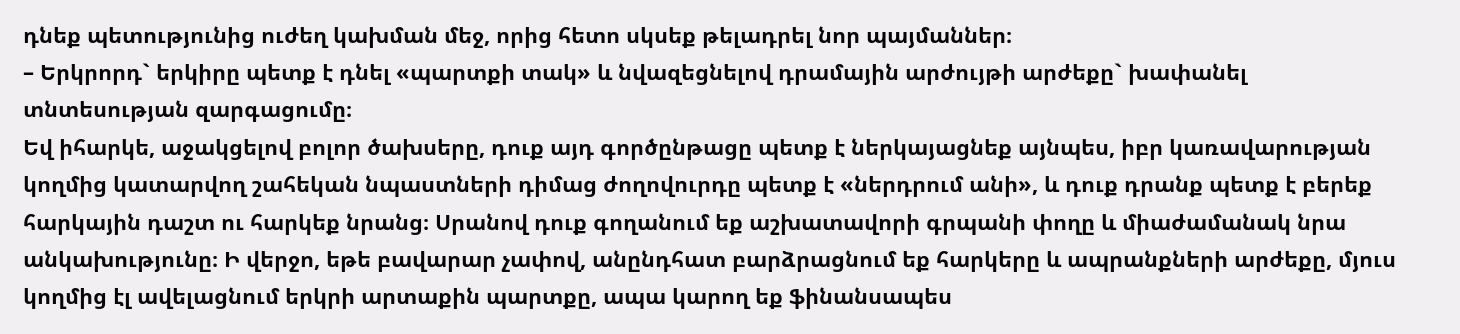դնեք պետությունից ուժեղ կախման մեջ, որից հետո սկսեք թելադրել նոր պայմաններ։
– Երկրորդ` երկիրը պետք է դնել «պարտքի տակ» և նվազեցնելով դրամային արժույթի արժեքը` խափանել տնտեսության զարգացումը։
Եվ իհարկե, աջակցելով բոլոր ծախսերը, դուք այդ գործընթացը պետք է ներկայացնեք այնպես, իբր կառավարության կողմից կատարվող շահեկան նպաստների դիմաց ժողովուրդը պետք է «ներդրում անի», և դուք դրանք պետք է բերեք հարկային դաշտ ու հարկեք նրանց։ Սրանով դուք գողանում եք աշխատավորի գրպանի փողը և միաժամանակ նրա անկախությունը։ Ի վերջո, եթե բավարար չափով, անընդհատ բարձրացնում եք հարկերը և ապրանքների արժեքը, մյուս կողմից էլ ավելացնում երկրի արտաքին պարտքը, ապա կարող եք ֆինանսապես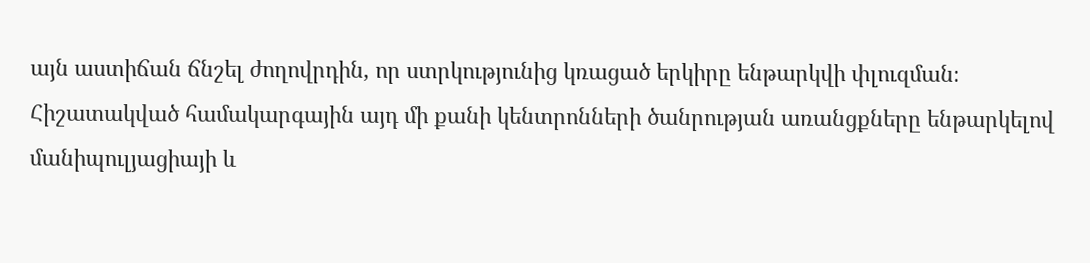այն աստիճան ճնշել ժողովրդին, որ ստրկությունից կռացած երկիրը ենթարկվի փլուզման։
Հիշատակված համակարգային այդ մի քանի կենտրոնների ծանրության առանցքները ենթարկելով մանիպուլյացիայի և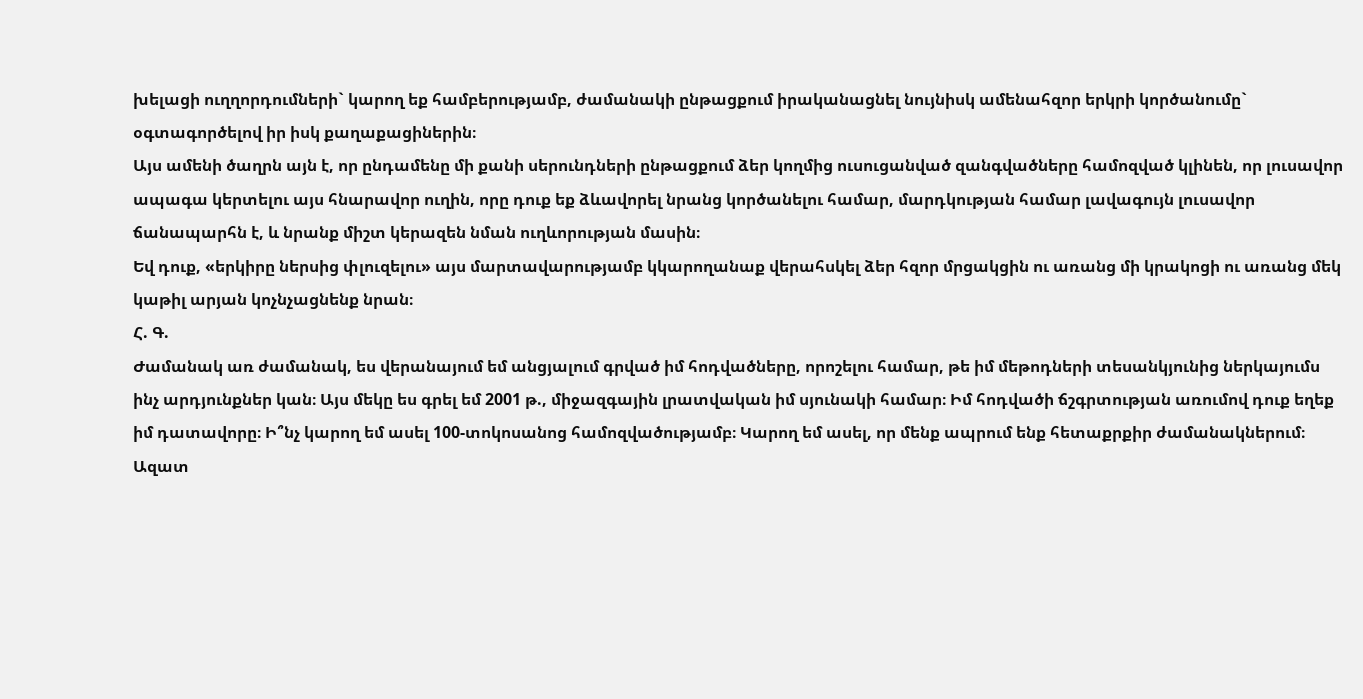խելացի ուղղորդումների` կարող եք համբերությամբ, ժամանակի ընթացքում իրականացնել նույնիսկ ամենահզոր երկրի կործանումը` օգտագործելով իր իսկ քաղաքացիներին։
Այս ամենի ծաղրն այն է, որ ընդամենը մի քանի սերունդների ընթացքում ձեր կողմից ուսուցանված զանգվածները համոզված կլինեն, որ լուսավոր ապագա կերտելու այս հնարավոր ուղին, որը դուք եք ձևավորել նրանց կործանելու համար, մարդկության համար լավագույն լուսավոր ճանապարհն է, և նրանք միշտ կերազեն նման ուղևորության մասին։
Եվ դուք, «երկիրը ներսից փլուզելու» այս մարտավարությամբ կկարողանաք վերահսկել ձեր հզոր մրցակցին ու առանց մի կրակոցի ու առանց մեկ կաթիլ արյան կոչնչացնենք նրան։
Հ. Գ.
Ժամանակ առ ժամանակ, ես վերանայում եմ անցյալում գրված իմ հոդվածները, որոշելու համար, թե իմ մեթոդների տեսանկյունից ներկայումս ինչ արդյունքներ կան։ Այս մեկը ես գրել եմ 2001 թ., միջազգային լրատվական իմ սյունակի համար։ Իմ հոդվածի ճշգրտության առումով դուք եղեք իմ դատավորը։ Ի՞նչ կարող եմ ասել 100-տոկոսանոց համոզվածությամբ։ Կարող եմ ասել, որ մենք ապրում ենք հետաքրքիր ժամանակներում։
Ազատ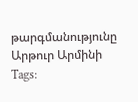թարգմանությունը Արթուր Արմինի
Tags: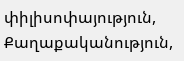փիլիսոփայություն, Քաղաքականություն,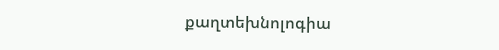քաղտեխնոլոգիա